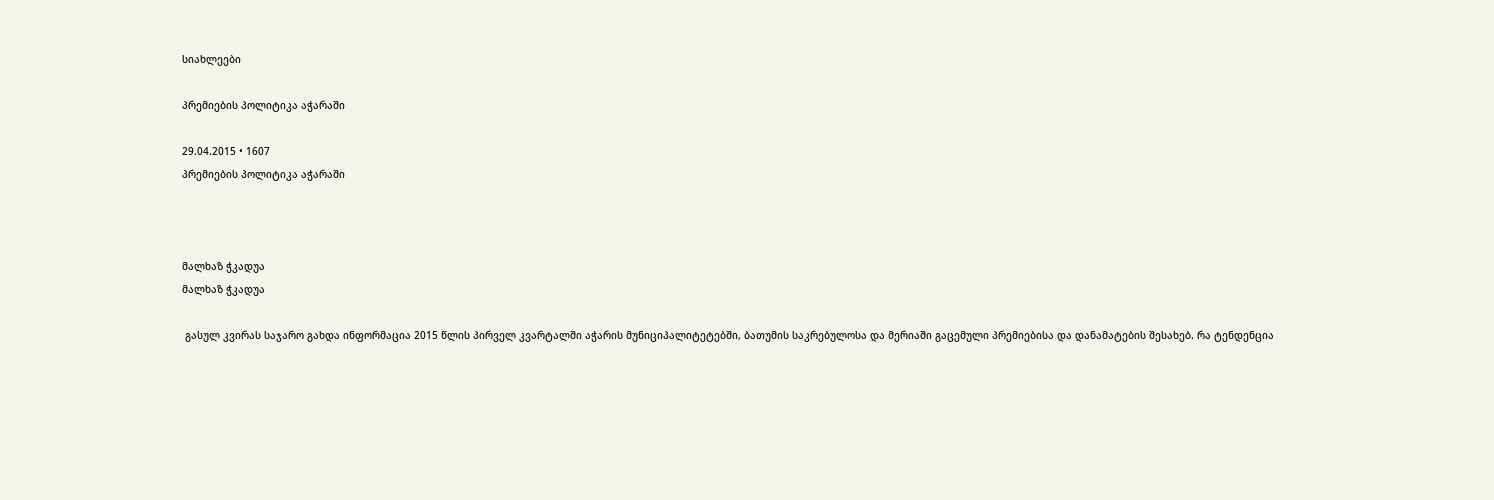სიახლეები

პრემიების პოლიტიკა აჭარაში

29.04.2015 • 1607
პრემიების პოლიტიკა აჭარაში



მალხაზ ჭკადუა
მალხაზ ჭკადუა

 გასულ კვირას საჯარო გახდა ინფორმაცია 2015 წლის პირველ კვარტალში აჭარის მუნიციპალიტეტებში, ბათუმის საკრებულოსა და მერიაში გაცემული პრემიებისა და დანამატების შესახებ. რა ტენდენცია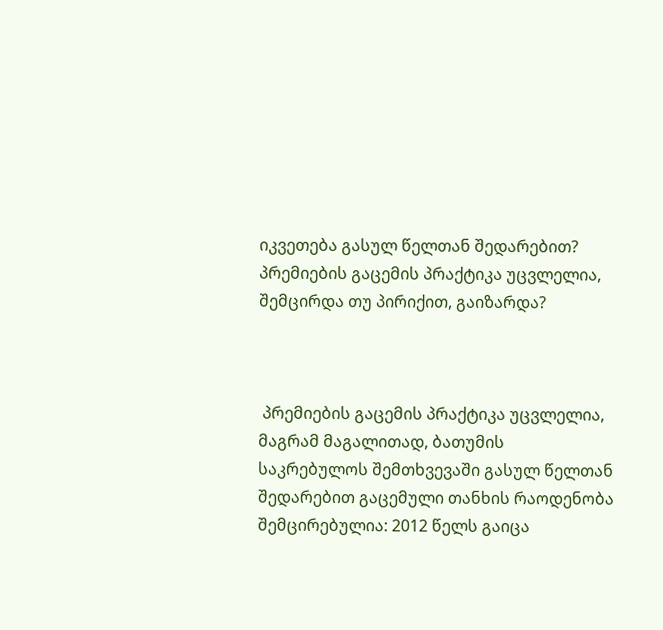იკვეთება გასულ წელთან შედარებით? პრემიების გაცემის პრაქტიკა უცვლელია, შემცირდა თუ პირიქით, გაიზარდა?



 პრემიების გაცემის პრაქტიკა უცვლელია, მაგრამ მაგალითად, ბათუმის საკრებულოს შემთხვევაში გასულ წელთან შედარებით გაცემული თანხის რაოდენობა შემცირებულია: 2012 წელს გაიცა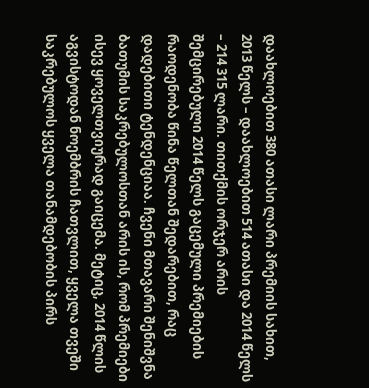დაახლოებით 380 ათასი ლარი პრემიის სახით, 2013 წელს – დაახლოებით 514 ათასი და 2014 წელს – 214 315 ლარი. თითქმის ორჯერ არის შემცირებული 2014 წელს გაცემული პრემიების რაოდენობა წინა წელთან შედარებით, რაც დადებითი ტენდენციაა. ჩვენი მთავარი შენიშვნა ბათუმის საკრებულოსთან არის ის, რომ პრემიები ისევ ყოველთვიურად გაიცემა. მეტიც, 2014 წლის აგვისტოდან ნოემბრის ჩათვლით, ყველა თვეში საკრებულოს ყველა თანამდებობის პირს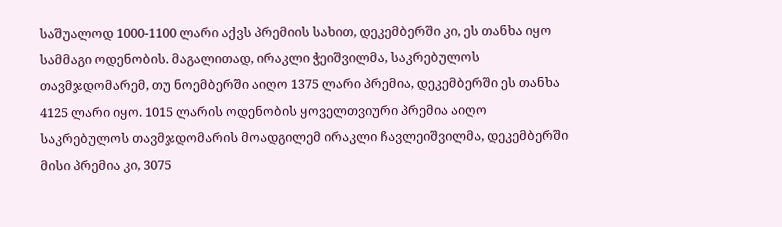საშუალოდ 1000-1100 ლარი აქვს პრემიის სახით, დეკემბერში კი, ეს თანხა იყო სამმაგი ოდენობის. მაგალითად, ირაკლი ჭეიშვილმა, საკრებულოს თავმჯდომარემ, თუ ნოემბერში აიღო 1375 ლარი პრემია, დეკემბერში ეს თანხა 4125 ლარი იყო. 1015 ლარის ოდენობის ყოველთვიური პრემია აიღო საკრებულოს თავმჯდომარის მოადგილემ ირაკლი ჩავლეიშვილმა, დეკემბერში მისი პრემია კი, 3075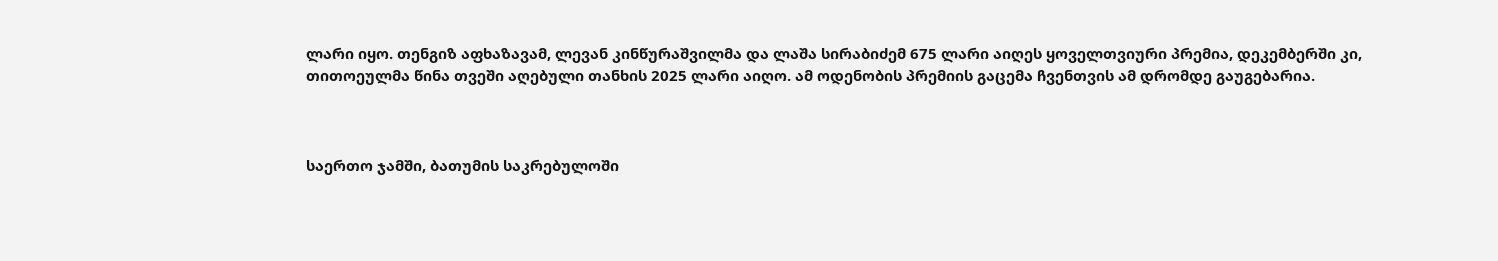ლარი იყო. თენგიზ აფხაზავამ, ლევან კინწურაშვილმა და ლაშა სირაბიძემ 675 ლარი აიღეს ყოველთვიური პრემია, დეკემბერში კი, თითოეულმა წინა თვეში აღებული თანხის 2025 ლარი აიღო. ამ ოდენობის პრემიის გაცემა ჩვენთვის ამ დრომდე გაუგებარია.



საერთო ჯამში, ბათუმის საკრებულოში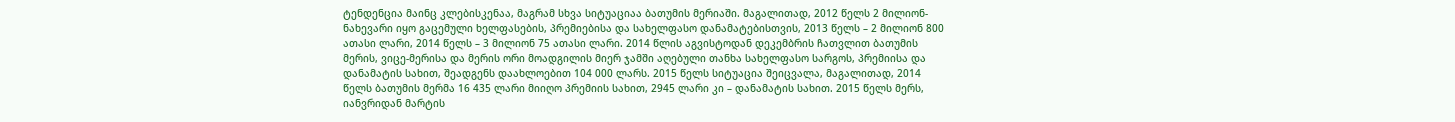ტენდენცია მაინც კლებისკენაა, მაგრამ სხვა სიტუაციაა ბათუმის მერიაში. მაგალითად, 2012 წელს 2 მილიონ-ნახევარი იყო გაცემული ხელფასების, პრემიებისა და სახელფასო დანამატებისთვის, 2013 წელს – 2 მილიონ 800 ათასი ლარი, 2014 წელს – 3 მილიონ 75 ათასი ლარი. 2014 წლის აგვისტოდან დეკემბრის ჩათვლით ბათუმის მერის, ვიცე-მერისა და მერის ორი მოადგილის მიერ ჯამში აღებული თანხა სახელფასო სარგოს, პრემიისა და დანამატის სახით, შეადგენს დაახლოებით 104 000 ლარს. 2015 წელს სიტუაცია შეიცვალა, მაგალითად, 2014 წელს ბათუმის მერმა 16 435 ლარი მიიღო პრემიის სახით, 2945 ლარი კი – დანამატის სახით. 2015 წელს მერს, იანვრიდან მარტის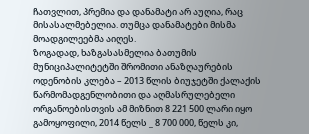ჩათვლით, პრემია და დანამატი არ აუღია, რაც მისასალმებელია. თუმცა დანამატები მისმა მოადგილეებმა აიღეს.
ზოგადად, ხაზგასასმელია ბათუმის მუნიციპალიტეტში შრომითი ანაზღაურების ოდენობის კლება – 2013 წლის ბიუჯეტში ქალაქის წარმომადგენლობითი და აღმასრულებელი ორგანოებისთვის ამ მიზნით 8 221 500 ლარი იყო გამოყოფილი, 2014 წელს _ 8 700 000, წელს კი,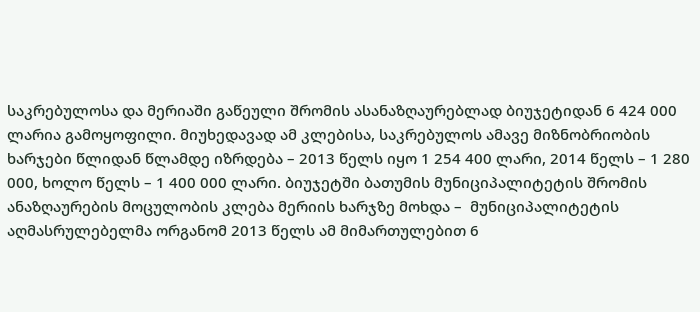საკრებულოსა და მერიაში გაწეული შრომის ასანაზღაურებლად ბიუჯეტიდან 6 424 000 ლარია გამოყოფილი. მიუხედავად ამ კლებისა, საკრებულოს ამავე მიზნობრიობის ხარჯები წლიდან წლამდე იზრდება – 2013 წელს იყო 1 254 400 ლარი, 2014 წელს – 1 280 000, ხოლო წელს – 1 400 000 ლარი. ბიუჯეტში ბათუმის მუნიციპალიტეტის შრომის ანაზღაურების მოცულობის კლება მერიის ხარჯზე მოხდა –  მუნიციპალიტეტის აღმასრულებელმა ორგანომ 2013 წელს ამ მიმართულებით 6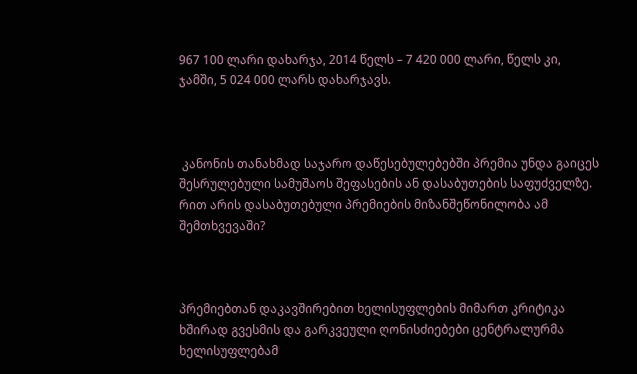967 100 ლარი დახარჯა, 2014 წელს – 7 420 000 ლარი, წელს კი, ჯამში, 5 024 000 ლარს დახარჯავს.



 კანონის თანახმად საჯარო დაწესებულებებში პრემია უნდა გაიცეს შესრულებული სამუშაოს შეფასების ან დასაბუთების საფუძველზე. რით არის დასაბუთებული პრემიების მიზანშეწონილობა ამ შემთხვევაში?



პრემიებთან დაკავშირებით ხელისუფლების მიმართ კრიტიკა ხშირად გვესმის და გარკვეული ღონისძიებები ცენტრალურმა ხელისუფლებამ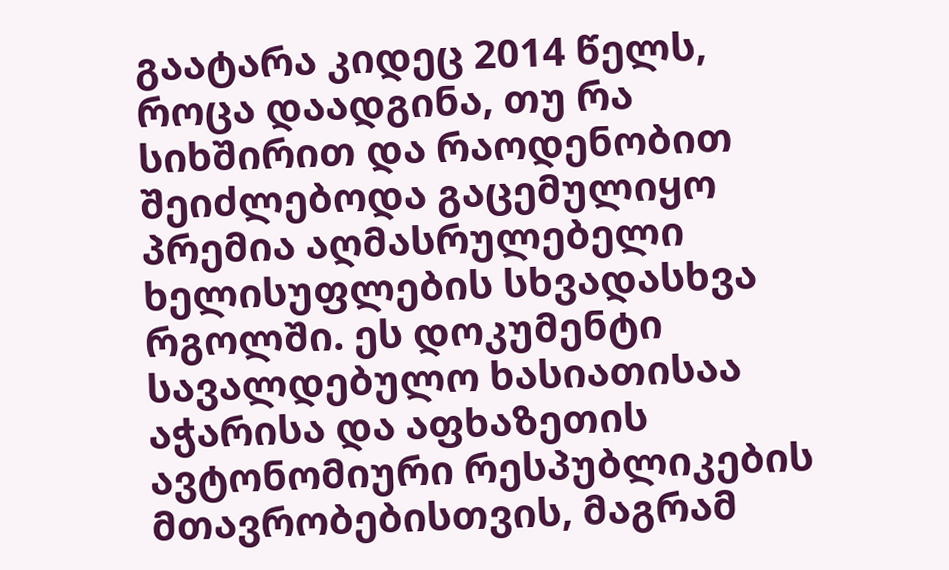გაატარა კიდეც 2014 წელს, როცა დაადგინა, თუ რა სიხშირით და რაოდენობით შეიძლებოდა გაცემულიყო პრემია აღმასრულებელი ხელისუფლების სხვადასხვა რგოლში. ეს დოკუმენტი სავალდებულო ხასიათისაა აჭარისა და აფხაზეთის ავტონომიური რესპუბლიკების მთავრობებისთვის, მაგრამ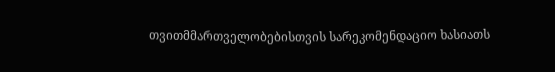თვითმმართველობებისთვის სარეკომენდაციო ხასიათს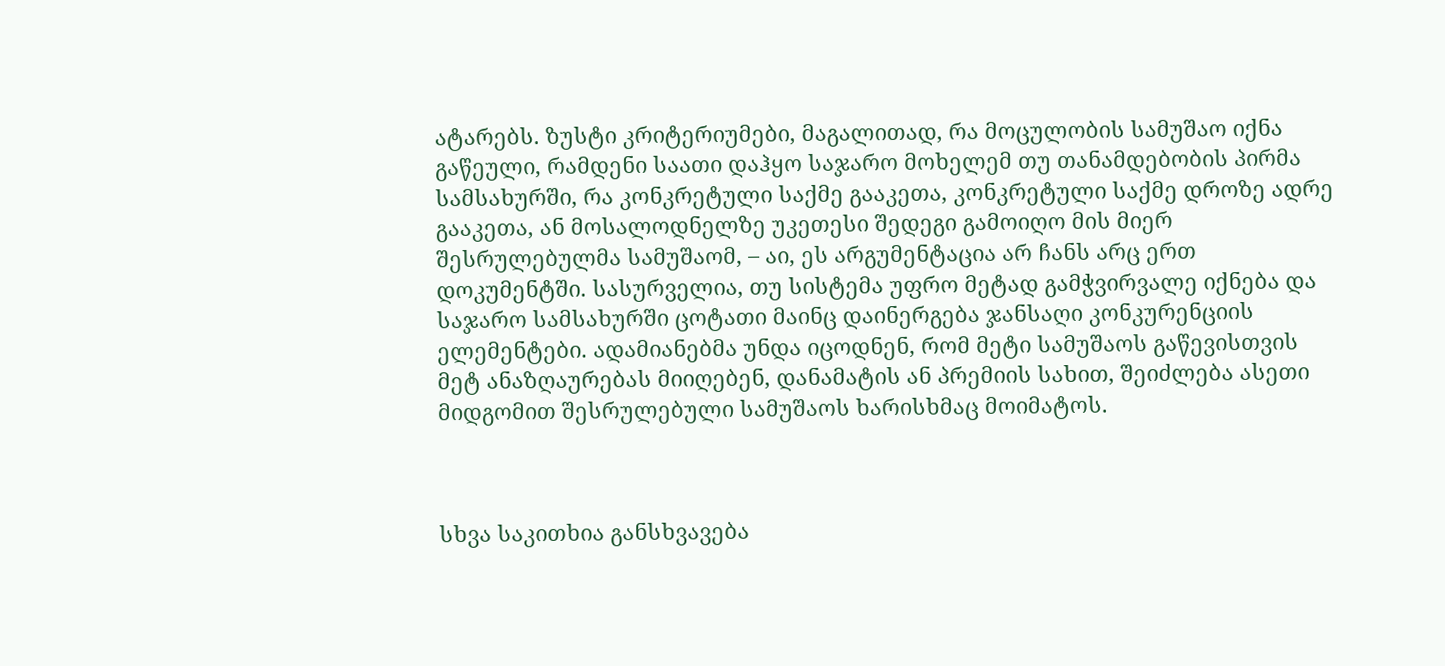ატარებს. ზუსტი კრიტერიუმები, მაგალითად, რა მოცულობის სამუშაო იქნა გაწეული, რამდენი საათი დაჰყო საჯარო მოხელემ თუ თანამდებობის პირმა სამსახურში, რა კონკრეტული საქმე გააკეთა, კონკრეტული საქმე დროზე ადრე გააკეთა, ან მოსალოდნელზე უკეთესი შედეგი გამოიღო მის მიერ შესრულებულმა სამუშაომ, – აი, ეს არგუმენტაცია არ ჩანს არც ერთ დოკუმენტში. სასურველია, თუ სისტემა უფრო მეტად გამჭვირვალე იქნება და საჯარო სამსახურში ცოტათი მაინც დაინერგება ჯანსაღი კონკურენციის ელემენტები. ადამიანებმა უნდა იცოდნენ, რომ მეტი სამუშაოს გაწევისთვის მეტ ანაზღაურებას მიიღებენ, დანამატის ან პრემიის სახით, შეიძლება ასეთი მიდგომით შესრულებული სამუშაოს ხარისხმაც მოიმატოს.



სხვა საკითხია განსხვავება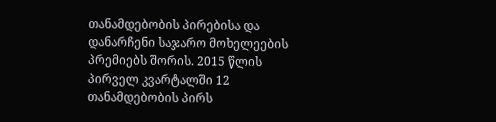თანამდებობის პირებისა და დანარჩენი საჯარო მოხელეების პრემიებს შორის. 2015 წლის პირველ კვარტალში 12 თანამდებობის პირს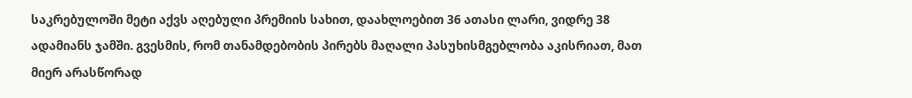საკრებულოში მეტი აქვს აღებული პრემიის სახით, დაახლოებით 36 ათასი ლარი, ვიდრე 38 ადამიანს ჯამში. გვესმის, რომ თანამდებობის პირებს მაღალი პასუხისმგებლობა აკისრიათ, მათ მიერ არასწორად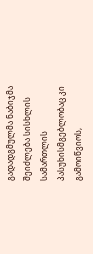გადადგმულმა ნაბიჯმა შეიძლება სისხლის სამართლის პასუხისმგებლობაც კი გამოიწვიოს,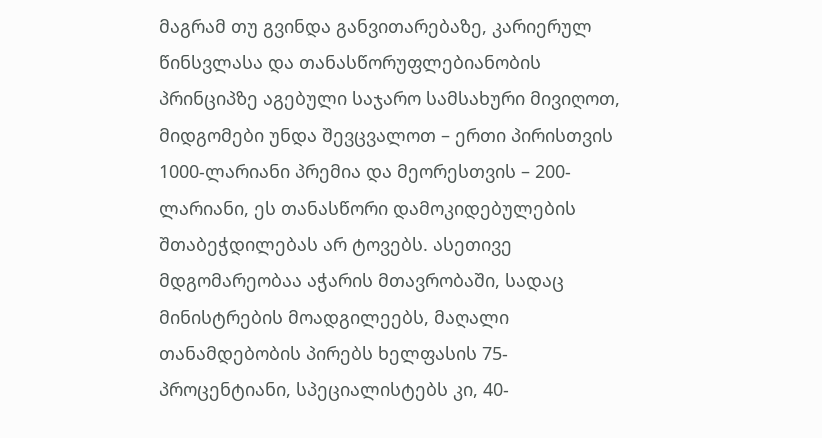მაგრამ თუ გვინდა განვითარებაზე, კარიერულ წინსვლასა და თანასწორუფლებიანობის პრინციპზე აგებული საჯარო სამსახური მივიღოთ, მიდგომები უნდა შევცვალოთ – ერთი პირისთვის 1000-ლარიანი პრემია და მეორესთვის – 200-ლარიანი, ეს თანასწორი დამოკიდებულების შთაბეჭდილებას არ ტოვებს. ასეთივე მდგომარეობაა აჭარის მთავრობაში, სადაც მინისტრების მოადგილეებს, მაღალი თანამდებობის პირებს ხელფასის 75-პროცენტიანი, სპეციალისტებს კი, 40-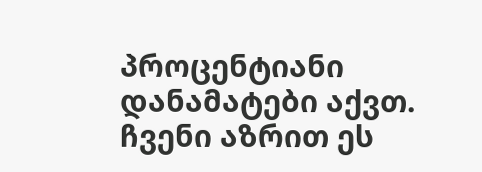პროცენტიანი დანამატები აქვთ. ჩვენი აზრით ეს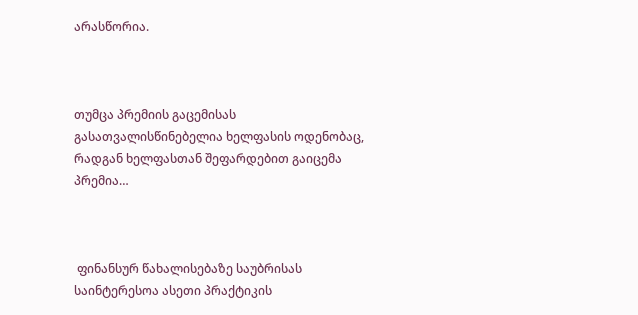არასწორია.



თუმცა პრემიის გაცემისას გასათვალისწინებელია ხელფასის ოდენობაც, რადგან ხელფასთან შეფარდებით გაიცემა პრემია…



 ფინანსურ წახალისებაზე საუბრისას საინტერესოა ასეთი პრაქტიკის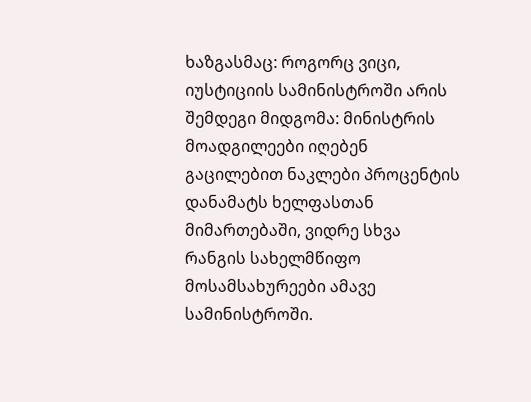ხაზგასმაც: როგორც ვიცი, იუსტიციის სამინისტროში არის შემდეგი მიდგომა: მინისტრის მოადგილეები იღებენ გაცილებით ნაკლები პროცენტის დანამატს ხელფასთან მიმართებაში, ვიდრე სხვა რანგის სახელმწიფო მოსამსახურეები ამავე სამინისტროში.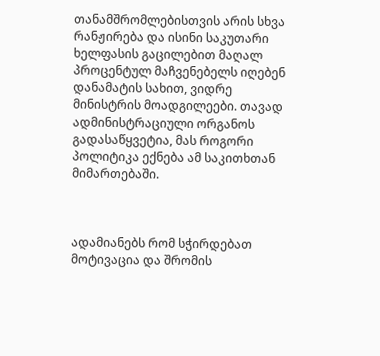თანამშრომლებისთვის არის სხვა რანჟირება და ისინი საკუთარი ხელფასის გაცილებით მაღალ პროცენტულ მაჩვენებელს იღებენ დანამატის სახით, ვიდრე მინისტრის მოადგილეები. თავად ადმინისტრაციული ორგანოს გადასაწყვეტია, მას როგორი პოლიტიკა ექნება ამ საკითხთან მიმართებაში.



ადამიანებს რომ სჭირდებათ მოტივაცია და შრომის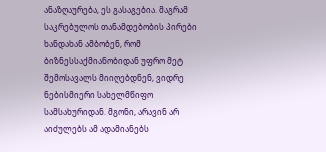ანაზღაურება, ეს გასაგებია. მაგრამ საკრებულოს თანამდებობის პირები ხანდახან ამბობენ, რომ ბიზნესსაქმიანობიდან უფრო მეტ შემოსავალს მიიღებდნენ, ვიდრე ნებისმიერი სახელმწიფო სამსახურიდან. მგონი, არავინ არ აიძულებს ამ ადამიანებს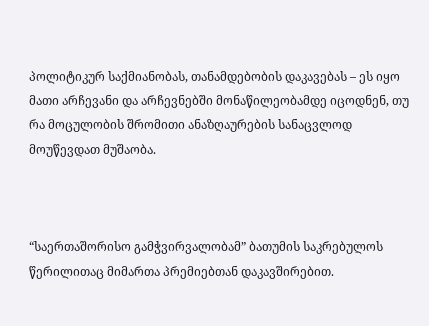პოლიტიკურ საქმიანობას, თანამდებობის დაკავებას – ეს იყო მათი არჩევანი და არჩევნებში მონაწილეობამდე იცოდნენ, თუ რა მოცულობის შრომითი ანაზღაურების სანაცვლოდ მოუწევდათ მუშაობა.



“საერთაშორისო გამჭვირვალობამ” ბათუმის საკრებულოს წერილითაც მიმართა პრემიებთან დაკავშირებით.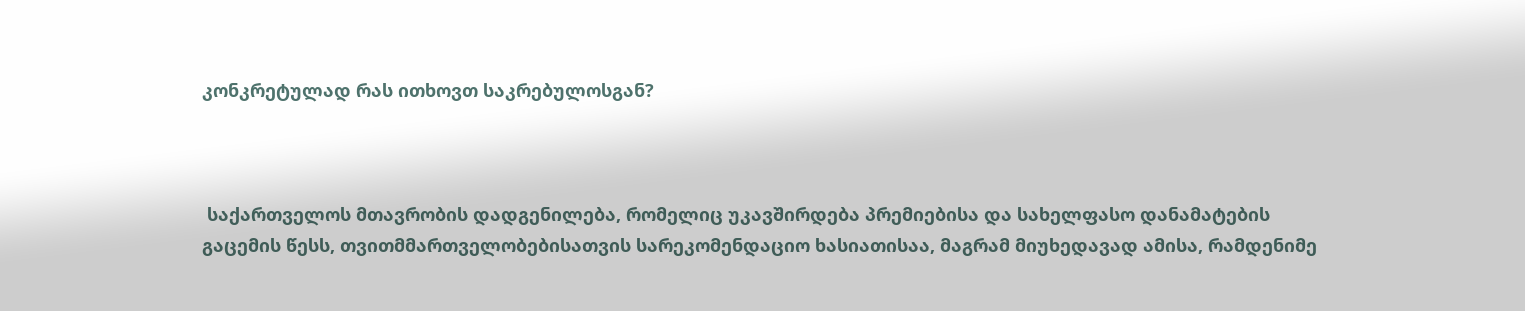კონკრეტულად რას ითხოვთ საკრებულოსგან?



 საქართველოს მთავრობის დადგენილება, რომელიც უკავშირდება პრემიებისა და სახელფასო დანამატების გაცემის წესს, თვითმმართველობებისათვის სარეკომენდაციო ხასიათისაა, მაგრამ მიუხედავად ამისა, რამდენიმე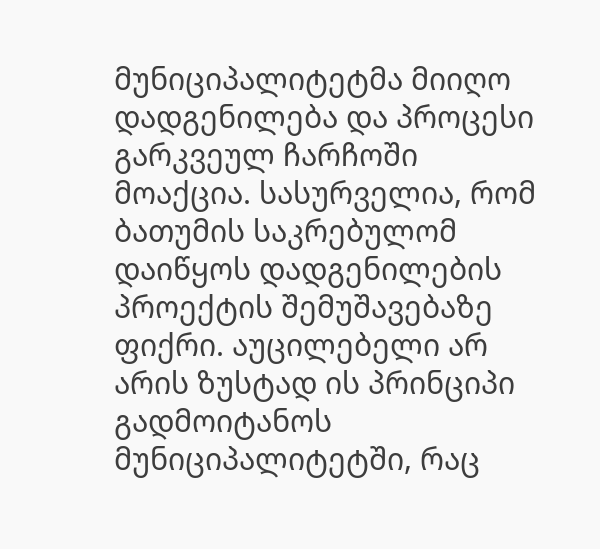მუნიციპალიტეტმა მიიღო დადგენილება და პროცესი გარკვეულ ჩარჩოში მოაქცია. სასურველია, რომ ბათუმის საკრებულომ დაიწყოს დადგენილების პროექტის შემუშავებაზე ფიქრი. აუცილებელი არ არის ზუსტად ის პრინციპი გადმოიტანოს მუნიციპალიტეტში, რაც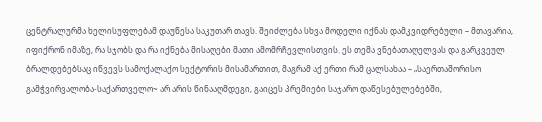ცენტრალურმა ხელისუფლებამ დაუწესა საკუთარ თავს. შეიძლება სხვა მოდელი იქნას დამკვიდრებული – მთავარია, იფიქრონ იმაზე, რა სჯობს და რა იქნება მისაღები მათი ამომრჩევლისთვის. ეს თემა ვნებათაღელვას და გარკვეულ ბრალდებებსაც იწვევს სამოქალაქო სექტორის მისამართით, მაგრამ აქ ერთი რამ ცალსახაა – „საერთაშორისო გამჭვირვალობა-საქართველო~ არ არის წინააღმდეგი, გაიცეს პრემიები საჯარო დაწესებულებებში,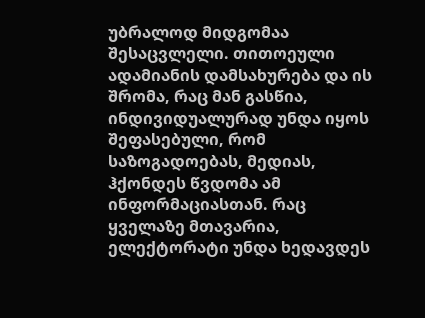უბრალოდ მიდგომაა შესაცვლელი. თითოეული ადამიანის დამსახურება და ის შრომა, რაც მან გასწია, ინდივიდუალურად უნდა იყოს შეფასებული, რომ საზოგადოებას, მედიას, ჰქონდეს წვდომა ამ ინფორმაციასთან. რაც ყველაზე მთავარია, ელექტორატი უნდა ხედავდეს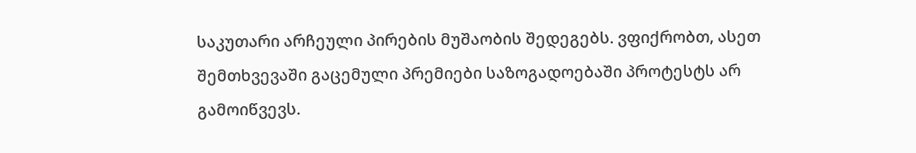საკუთარი არჩეული პირების მუშაობის შედეგებს. ვფიქრობთ, ასეთ შემთხვევაში გაცემული პრემიები საზოგადოებაში პროტესტს არ გამოიწვევს.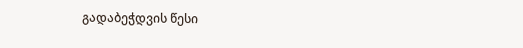გადაბეჭდვის წესი